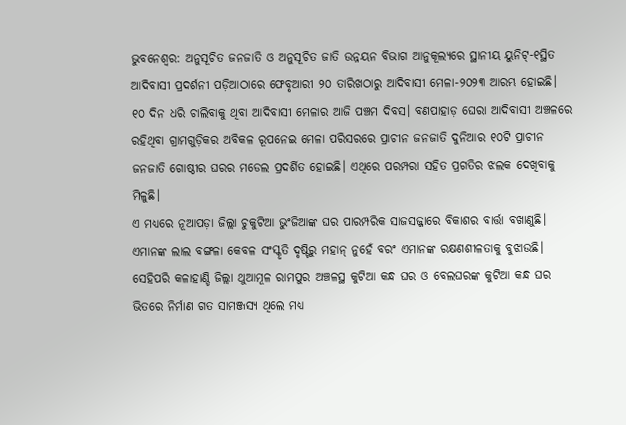ଭୁବନେଶ୍ୱର: ଅନୁସୂଚିତ ଜନଜାତି ଓ ଅନୁସୂଚିତ ଜାତି ଉନ୍ନୟନ ବିଭାଗ ଆନୁକୂଲ୍ୟରେ ସ୍ଥାନୀୟ ୟୁନିଟ୍-୧ସ୍ଥିତ ଆଦିବାସୀ ପ୍ରଦର୍ଶନୀ ପଡ଼ିଆଠାରେ ଫେବୃଆରୀ ୨୦ ତାରିଖଠାରୁ ଆଦିବାସୀ ମେଳା-୨୦୨୩ ଆରମ୍ଭ ହୋଇଛି।
୧୦ ଦିନ ଧରି ଚାଲିବାକୁ ଥିବା ଆଦିବାସୀ ମେଳାର ଆଜି ପଞ୍ଚମ ଦିବସ। ବଣପାହାଡ଼ ଘେରା ଆଦିବାସୀ ଅଞ୍ଚଳରେ ରହିଥିବା ଗ୍ରାମଗୁଡ଼ିକର ଅବିକଳ ରୂପନେଇ ମେଳା ପରିସରରେ ପ୍ରାଚୀନ ଜନଜାତି ଦୁନିଆର ୧୦ଟି ପ୍ରାଚୀନ ଜନଜାତି ଗୋଷ୍ଠୀର ଘରର ମଡେଲ ପ୍ରଦର୍ଶିତ ହୋଇଛି। ଏଥିରେ ପରମ୍ପରା ସହିତ ପ୍ରଗତିର ଝଲକ ଦେଖିବାକୁ ମିଳୁଛି।
ଏ ମଧ୍ୟରେ ନୂଆପଡ଼ା ଜିଲ୍ଲା ଚୁକୁଟିଆ ଭୁଂଜିଆଙ୍କ ଘର ପାରମ୍ପରିକ ସାଜସଜ୍ଜାରେ ବିକାଶର ବାର୍ତ୍ତା ବଖାଣୁଛି। ଏମାନଙ୍କ ଲାଲ ବଙ୍ଗଳା କେବଳ ସଂସ୍କୃତି ଦୃଷ୍ଟିରୁ ମହାନ୍ ନୁହେଁ ବରଂ ଏମାନଙ୍କ ରକ୍ଷଣଶୀଳତାକୁ ବୁଝାଉଛି। ସେହିପରି କଳାହାଣ୍ଡି ଜିଲ୍ଲା ଥୁଆମୂଳ ରାମପୁର ଅଞ୍ଚଳସ୍ଥ କୁଟିଆ କନ୍ଧ ଘର ଓ ବେଲଘରଙ୍କ କୁଟିଆ କନ୍ଧ ଘର ଭିତରେ ନିର୍ମାଣ ଗତ ସାମଞ୍ଜସ୍ୟ ଥିଲେ ମଧ୍ୟ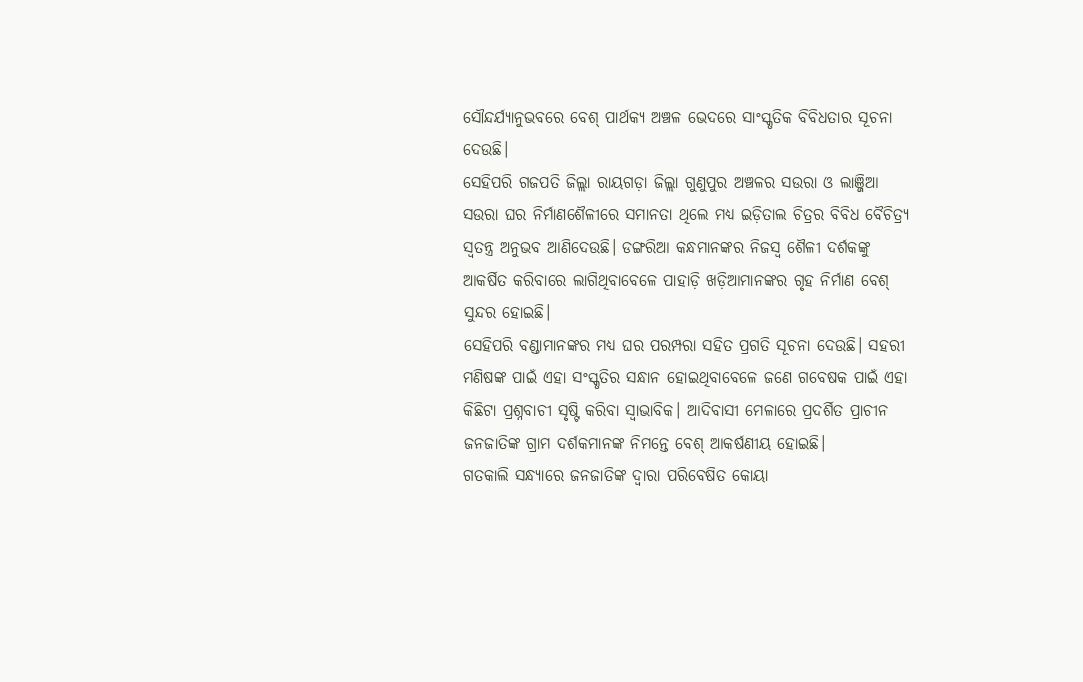ସୌନ୍ଦର୍ଯ୍ୟାନୁଭବରେ ବେଶ୍ ପାର୍ଥକ୍ୟ ଅଞ୍ଚଳ ଭେଦରେ ସାଂସ୍କୃତିକ ବିବିଧତାର ସୂଚନା ଦେଉଛି।
ସେହିପରି ଗଜପତି ଜିଲ୍ଲା ରାୟଗଡ଼ା ଜିଲ୍ଲା ଗୁଣୁପୁର ଅଞ୍ଚଳର ସଉରା ଓ ଲାଞ୍ଜିଆ ସଉରା ଘର ନିର୍ମାଣଶୈଳୀରେ ସମାନତା ଥିଲେ ମଧ୍ୟ ଇଡ଼ିତାଲ ଚିତ୍ରର ବିବିଧ ବୈଚିତ୍ର୍ୟ ସ୍ୱତନ୍ତ୍ର ଅନୁଭବ ଆଣିଦେଉଛି। ଡଙ୍ଗରିଆ କନ୍ଧମାନଙ୍କର ନିଜସ୍ୱ ଶୈଳୀ ଦର୍ଶକଙ୍କୁ ଆକର୍ଷିତ କରିବାରେ ଲାଗିଥିବାବେଳେ ପାହାଡ଼ି ଖଡ଼ିଆମାନଙ୍କର ଗୃହ ନିର୍ମାଣ ବେଶ୍ ସୁନ୍ଦର ହୋଇଛି।
ସେହିପରି ବଣ୍ଡାମାନଙ୍କର ମଧ୍ୟ ଘର ପରମ୍ପରା ସହିତ ପ୍ରଗତି ସୂଚନା ଦେଉଛି। ସହରୀ ମଣିଷଙ୍କ ପାଇଁ ଏହା ସଂସ୍କୃତିର ସନ୍ଧାନ ହୋଇଥିବାବେଳେ ଜଣେ ଗବେଷକ ପାଇଁ ଏହା କିଛିଟା ପ୍ରଶ୍ନବାଚୀ ସୃଷ୍ଟି କରିବା ସ୍ୱାଭାବିକ। ଆଦିବାସୀ ମେଳାରେ ପ୍ରଦର୍ଶିତ ପ୍ରାଚୀନ ଜନଜାତିଙ୍କ ଗ୍ରାମ ଦର୍ଶକମାନଙ୍କ ନିମନ୍ତେ ବେଶ୍ ଆକର୍ଷଣୀୟ ହୋଇଛି।
ଗତକାଲି ସନ୍ଧ୍ୟାରେ ଜନଜାତିଙ୍କ ଦ୍ୱାରା ପରିବେଷିତ କୋୟା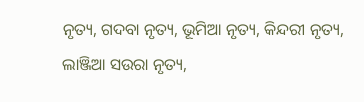ନୃତ୍ୟ, ଗଦବା ନୃତ୍ୟ, ଭୂମିଆ ନୃତ୍ୟ, କିନ୍ଦରୀ ନୃତ୍ୟ, ଲାଞ୍ଜିଆ ସଉରା ନୃତ୍ୟ,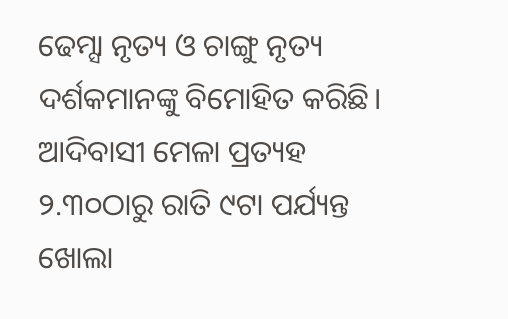ଢେମ୍ସା ନୃତ୍ୟ ଓ ଚାଙ୍ଗୁ ନୃତ୍ୟ ଦର୍ଶକମାନଙ୍କୁ ବିମୋହିତ କରିଛି।
ଆଦିବାସୀ ମେଳା ପ୍ରତ୍ୟହ ୨.୩୦ଠାରୁ ରାତି ୯ଟା ପର୍ଯ୍ୟନ୍ତ ଖୋଲା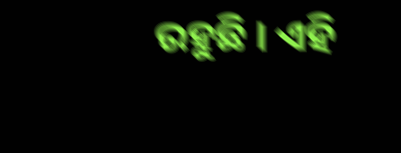ରହୁଛି । ଏହି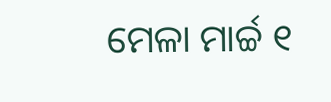ମେଳା ମାର୍ଚ୍ଚ ୧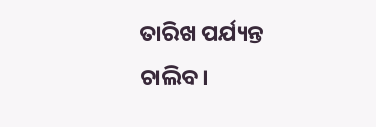ତାରିଖ ପର୍ଯ୍ୟନ୍ତ ଚାଲିବ।